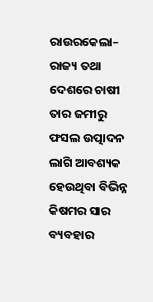ରାଉରକେଲା– ରାଜ୍ୟ ତଥା ଦେଶରେ ଚାଷୀ ତାର ଜମୀରୁ ଫସଲ ଉତ୍ପାଦନ ଲାଗି ଆବଶ୍ୟକ ହେଉଥିବା ବିଭିନ୍ନ କିଷମର ସାର ବ୍ୟବହାର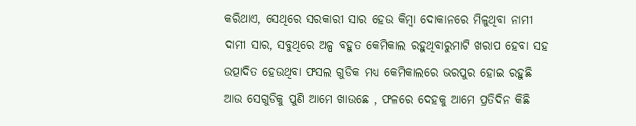କରିଥାଏ, ସେଥିରେ ସରକାରୀ ସାର ହେଉ କିମ୍ବା ଦୋକାନରେ ମିଳୁଥିବା ନାମୀ ଦାମୀ ସାର, ସବୁଥିରେ ଅଳ୍ପ ବହୁତ କେମିକାଲ ରହୁଥିବାରୁମାଟି ଖରାପ ହେବା ସହ ଉତ୍ପାଦିତ ହେଉଥିବା ଫସଲ ଗୁଡିକ ମଧ୍ୟ କେମିକାଲରେ ଭରପୁର ହୋଇ ରହୁଛି ଆଉ ସେଗୁଡିକୁ ପୁଣି ଆମେ ଖାଉଛେ , ଫଳରେ ଦେହକୁ ଆମେ ପ୍ରତିଦିନ କିଛି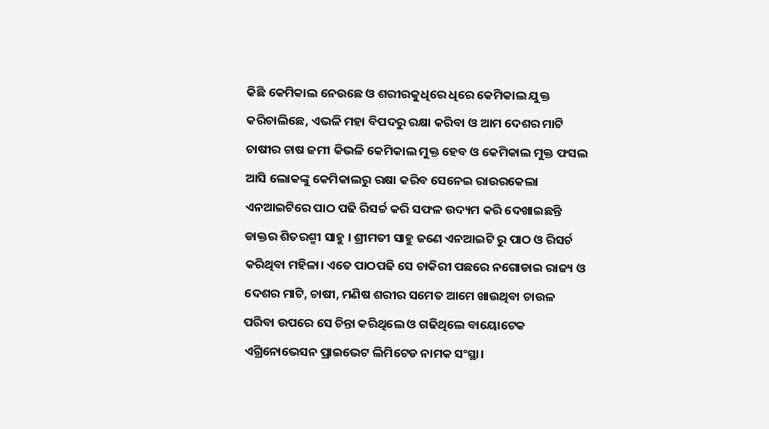କିଛି କେମିକାଲ ନେଉଛେ ଓ ଶରୀରକୁଧିରେ ଧିରେ କେମିକାଲ ଯୁକ୍ତ କରିଚାଲିଛେ, ଏଭଳି ମହା ବିପଦରୁ ରକ୍ଷା କରିବା ଓ ଆମ ଦେଶର ମାଟି ଚାଷୀର ଚାଷ ଜମୀ କିଭଳି କେମିକାଲ ମୁକ୍ତ ହେବ ଓ କେମିକାଲ ମୁକ୍ତ ଫସଲ ଆସି ଲୋକଙ୍କୁ କେମିକାଲରୁ ରକ୍ଷା କରିବ ସେନେଇ ରାଉରକେଲା ଏନଆଇଟିରେ ପାଠ ପଢି ରିସର୍ଚ୍ଚ କରି ସଫଳ ଉଦ୍ୟମ କରି ଦେଖାଇଛନ୍ତି ଡାକ୍ତର ଶିତରଶ୍ମୀ ସାହୁ । ଶ୍ରୀମତୀ ସାହୁ ଜଣେ ଏନଆଇଟି ରୁ ପାଠ ଓ ରିସର୍ଚ କରିଥିବା ମହିଳା। ଏତେ ପାଠପଢି ସେ ଚାକିରୀ ପଛରେ ନଗୋଡାଇ ରାଜ୍ୟ ଓ ଦେଶର ମାଟି, ଚାଷୀ, ମଣିଷ ଶରୀର ସମେତ ଆମେ ଖାଉଥିବା ଚାଉଳ ପରିବା ଉପରେ ସେ ଚିନ୍ତା କରିଥିଲେ ଓ ଗଢିଥିଲେ ବାୟୋଟେକ ଏଗ୍ରିନୋଭେସନ ପ୍ରାଇଭେଟ ଲିମିଟେଡ ନାମକ ସଂସ୍ଥା।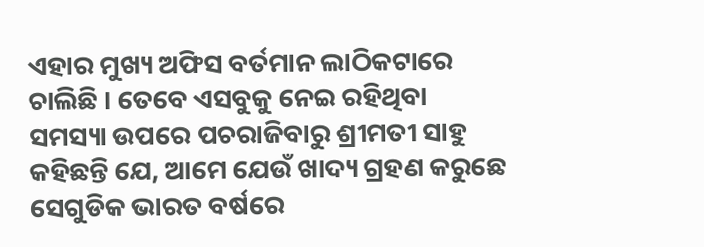ଏହାର ମୁଖ୍ୟ ଅଫିସ ବର୍ତମାନ ଲାଠିକଟାରେ ଚାଲିଛି । ତେବେ ଏସବୁକୁ ନେଇ ରହିଥିବା ସମସ୍ୟା ଉପରେ ପଚରାଜିବାରୁ ଶ୍ରୀମତୀ ସାହୁ କହିଛନ୍ତି ଯେ, ଆମେ ଯେଉଁ ଖାଦ୍ୟ ଗ୍ରହଣ କରୁଛେ ସେଗୁଡିକ ଭାରତ ବର୍ଷରେ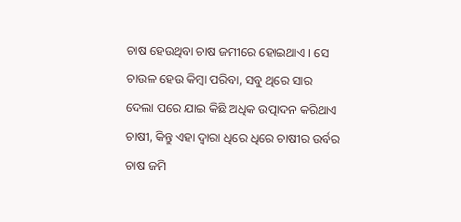ଚାଷ ହେଉଥିବା ଚାଷ ଜମୀରେ ହୋଇଥାଏ । ସେ ଚାଉଳ ହେଉ କିମ୍ବା ପରିବା, ସବୁ ଥିରେ ସାର ଦେଲା ପରେ ଯାଇ କିଛି ଅଧିକ ଉତ୍ପାଦନ କରିଥାଏ ଚାଷୀ, କିନ୍ତୁ ଏହା ଦ୍ୱାରା ଧିରେ ଧିରେ ଚାଷୀର ଉର୍ବର ଚାଷ ଜମି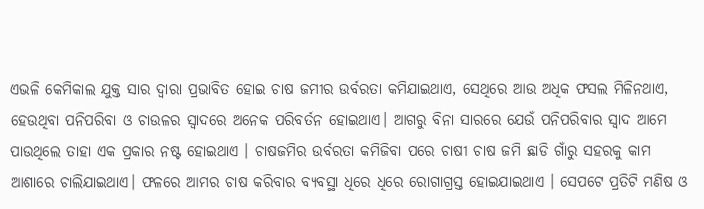ଏଭଳି କେମିକାଲ ଯୁକ୍ତ ସାର ଦ୍ୱାରା ପ୍ରଭାବିତ ହୋଇ ଚାଷ ଜମୀର ଉର୍ବରତା କମିଯାଇଥାଏ, ସେଥିରେ ଆଉ ଅଧିକ ଫସଲ ମିଳିନଥାଏ, ହେଉଥିବା ପନିପରିବା ଓ ଚାଉଳର ସ୍ୱାଦରେ ଅନେକ ପରିବର୍ତନ ହୋଇଥାଏ। ଆଗରୁ ବିନା ସାରରେ ଯେଉଁ ପନିପରିବାର ସ୍ୱାଦ ଆମେ ପାଉଥିଲେ ତାହା ଏକ ପ୍ରକାର ନଷ୍ଟ ହୋଇଥାଏ । ଚାଷଜମିର ଉର୍ବରତା କମିଜିବା ପରେ ଚାଷୀ ଚାଷ ଜମି ଛାଡି ଗାଁରୁ ସହରକୁ କାମ ଆଶାରେ ଚାଲିଯାଇଥାଏ। ଫଳରେ ଆମର ଚାଷ କରିବାର ବ୍ୟବସ୍ଥା ଧିରେ ଧିରେ ରୋଗାଗ୍ରସ୍ତ ହୋଇଯାଇଥାଏ । ସେପଟେ ପ୍ରତିଟି ମଣିଷ ଓ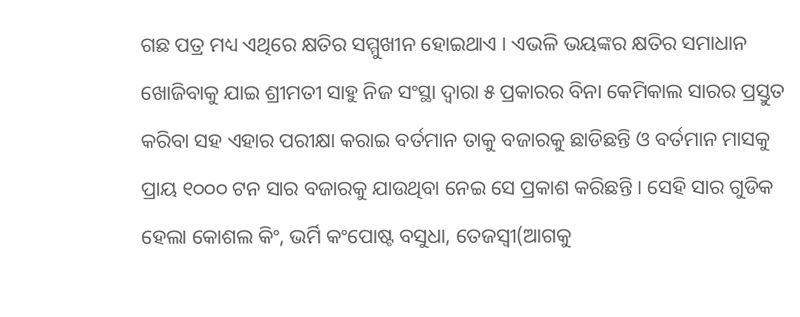ଗଛ ପତ୍ର ମଧ୍ୟ ଏଥିରେ କ୍ଷତିର ସମ୍ମୁଖୀନ ହୋଇଥାଏ । ଏଭଳି ଭୟଙ୍କର କ୍ଷତିର ସମାଧାନ ଖୋଜିବାକୁ ଯାଇ ଶ୍ରୀମତୀ ସାହୁ ନିଜ ସଂସ୍ଥା ଦ୍ୱାରା ୫ ପ୍ରକାରର ବିନା କେମିକାଲ ସାରର ପ୍ରସ୍ତୁତ କରିବା ସହ ଏହାର ପରୀକ୍ଷା କରାଇ ବର୍ତମାନ ତାକୁ ବଜାରକୁ ଛାଡିଛନ୍ତି ଓ ବର୍ତମାନ ମାସକୁ ପ୍ରାୟ ୧୦୦୦ ଟନ ସାର ବଜାରକୁ ଯାଉଥିବା ନେଇ ସେ ପ୍ରକାଶ କରିଛନ୍ତି । ସେହି ସାର ଗୁଡିକ ହେଲା କୋଶଲ କିଂ, ଭର୍ମି କଂପୋଷ୍ଟ ବସୁଧା, ତେଜସ୍ୱୀ(ଆଗକୁ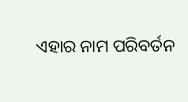ଏହାର ନାମ ପରିବର୍ତନ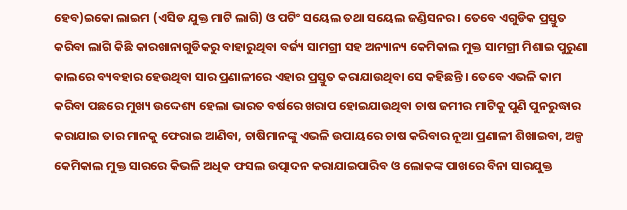ହେବ)ଇକୋ ଲାଇମ (ଏସିଡ ଯୁକ୍ତ ମାଟି ଲାଗି) ଓ ପଟିଂ ସୟେଲ ତଥା ସୟେଲ ଜଣ୍ଡିସନର । ତେବେ ଏଗୁଡିକ ପ୍ରସ୍ତୁତ କରିବା ଲାଗି କିଛି କାରଖାନାଗୁଡିକରୁ ବାହାରୁଥିବା ବର୍ଜ୍ୟ ସାମଗ୍ରୀ ସହ ଅନ୍ୟାନ୍ୟ କେମିକାଲ ମୁକ୍ତ ସାମଗ୍ରୀ ମିଶାଇ ପୁରୁଣା କାଲରେ ବ୍ୟବହାର ହେଉଥିବା ସାର ପ୍ରଣାଳୀରେ ଏହାର ପ୍ରସ୍ତୁତ କରାଯାଉଥିବା ସେ କହିଛନ୍ତି । ତେବେ ଏଭଳି କାମ କରିବା ପଛରେ ମୁଖ୍ୟ ଉଦ୍ଦେଶ୍ୟ ହେଲା ଭାରତ ବର୍ଷରେ ଖରାପ ହୋଇଯାଉଥିବା ଚାଷ ଜମୀର ମାଟିକୁ ପୁଣି ପୁନରୁଦ୍ଧାର କରାଯାଇ ତାର ମାନକୁ ଫେରାଇ ଆଣିବା, ଚାଷିମାନଙ୍କୁ ଏଭଳି ଉପାୟରେ ଚାଷ କରିବାର ନୂଆ ପ୍ରଣାଳୀ ଶିଖାଇବା, ଅଳ୍ପ କେମିକାଲ ମୁକ୍ତ ସାରରେ କିଭଳି ଅଧିକ ଫସଲ ଉତ୍ପାଦନ କରାଯାଇପାରିବ ଓ ଲୋକଙ୍କ ପାଖରେ ବିନା ସାରଯୁକ୍ତ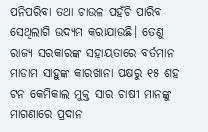ପନିପରିବା ତଥା ଚାଉଳ ପହଁଚି ପାରିବ ସେଥିଲାଗି ଉଦ୍ୟମ କରାଯାଉଛି। ତେଣୁ ରାଜ୍ୟ ସରକାରଙ୍କ ସହାୟତାରେ ବର୍ତମାନ ମାଡାମ ସାହୁଙ୍କ କାରଖାନା ପକ୍ଷରୁ ୧୫ ଶହ ଟନ କେମିକାଲ ମୁକ୍ତ ସାର ଚାଷୀ ମାନଙ୍କୁ ମାଗଣାରେ ପ୍ରଦାନ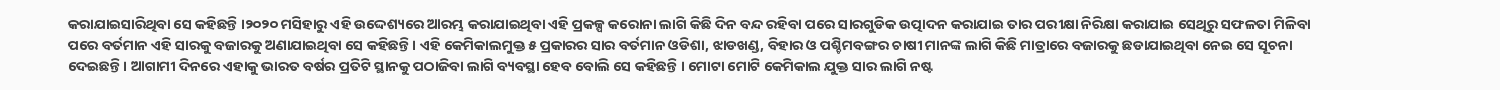କରାଯାଇସାରିଥିବା ସେ କହିଛନ୍ତି ।୨୦୨୦ ମସିହାରୁ ଏହି ଉଦ୍ଦେଶ୍ୟରେ ଆରମ୍ଭ କରାଯାଇଥିବା ଏହି ପ୍ରକଳ୍ପ କରୋନା ଲାଗି କିଛି ଦିନ ବନ୍ଦ ରହିବା ପରେ ସାରଗୁଡିକ ଉତ୍ପାଦନ କରାଯାଇ ତାର ପରୀକ୍ଷା ନିରିକ୍ଷା କରାଯାଇ ସେଥିରୁ ସଫଳତା ମିଳିବା ପରେ ବର୍ତମାନ ଏହି ସାରକୁ ବଜାରକୁ ଅଣାଯାଇଥିବା ସେ କହିଛନ୍ତି । ଏହି କେମିକାଲମୁକ୍ତ ୫ ପ୍ରକାରର ସାର ବର୍ତମାନ ଓଡିଶା, ଝାଡଖଣ୍ଡ, ବିହାର ଓ ପଶ୍ଚିମବଙ୍ଗର ଚାଷୀ ମାନଙ୍କ ଲାଗି କିଛି ମାତ୍ରାରେ ବଜାରକୁ ଛଡାଯାଇଥିବା ନେଇ ସେ ସୂଚନା ଦେଇଛନ୍ତି । ଆଗାମୀ ଦିନରେ ଏହାକୁ ଭାରତ ବର୍ଷର ପ୍ରତିଟି ସ୍ଥାନକୁ ପଠାଜିବା ଲାଗି ବ୍ୟବସ୍ଥା ହେବ ବୋଲି ସେ କହିଛନ୍ତି । ମୋଟା ମୋଟି କେମିକାଲ ଯୁକ୍ତ ସାର ଲାଗି ନଷ୍ଟ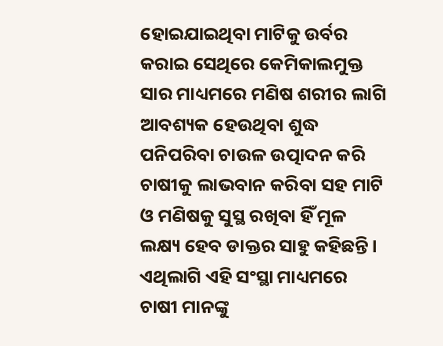ହୋଇଯାଇଥିବା ମାଟିକୁ ଉର୍ବର କରାଇ ସେଥିରେ କେମିକାଲମୁକ୍ତ ସାର ମାଧ୍ୟମରେ ମଣିଷ ଶରୀର ଲାଗି ଆବଶ୍ୟକ ହେଉଥିବା ଶୁଦ୍ଧ ପନିପରିବା ଚାଉଳ ଉତ୍ପାଦନ କରି ଚାଷୀକୁ ଲାଭବାନ କରିବା ସହ ମାଟି ଓ ମଣିଷକୁ ସୁସ୍ଥ ରଖିବା ହିଁ ମୂଳ ଲକ୍ଷ୍ୟ ହେବ ଡାକ୍ତର ସାହୁ କହିଛନ୍ତି । ଏଥିଲାଗି ଏହି ସଂସ୍ଥା ମାଧ୍ୟମରେ ଚାଷୀ ମାନଙ୍କୁ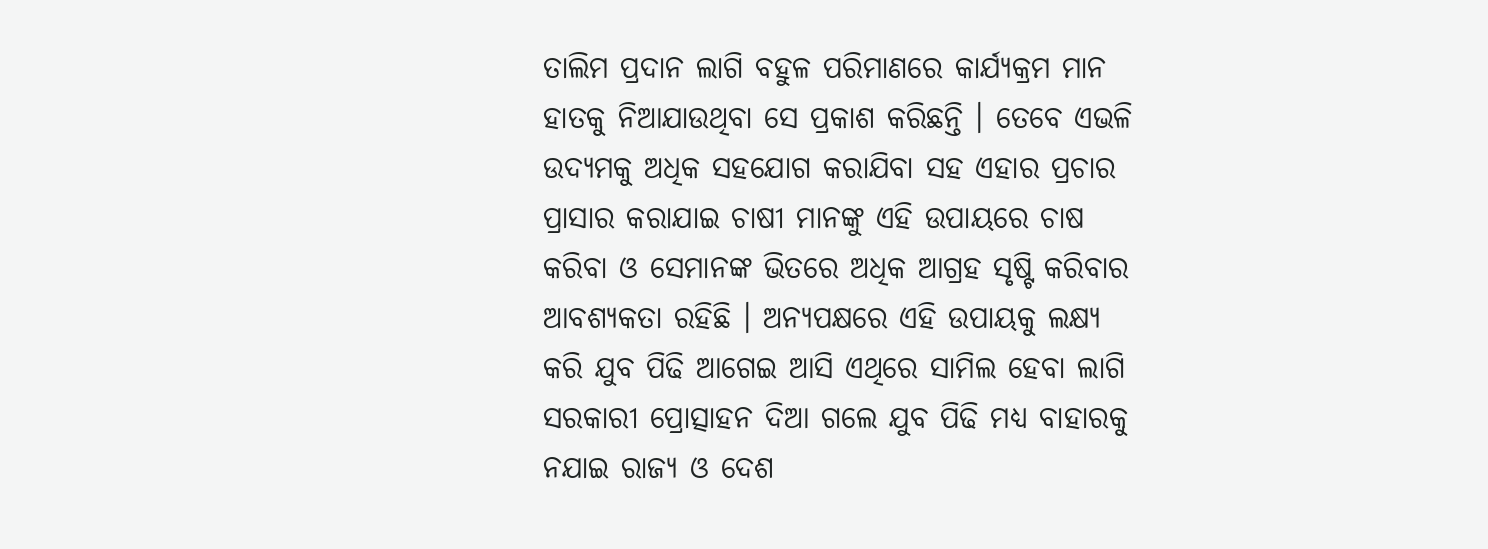ତାଲିମ ପ୍ରଦାନ ଲାଗି ବହୁଳ ପରିମାଣରେ କାର୍ଯ୍ୟକ୍ରମ ମାନ ହାତକୁ ନିଆଯାଉଥିବା ସେ ପ୍ରକାଶ କରିଛନ୍ତି । ତେବେ ଏଭଳି ଉଦ୍ୟମକୁ ଅଧିକ ସହଯୋଗ କରାଯିବା ସହ ଏହାର ପ୍ରଚାର ପ୍ରାସାର କରାଯାଇ ଚାଷୀ ମାନଙ୍କୁ ଏହି ଉପାୟରେ ଚାଷ କରିବା ଓ ସେମାନଙ୍କ ଭିତରେ ଅଧିକ ଆଗ୍ରହ ସୃଷ୍ଟି କରିବାର ଆବଶ୍ୟକତା ରହିଛି । ଅନ୍ୟପକ୍ଷରେ ଏହି ଉପାୟକୁ ଲକ୍ଷ୍ୟ କରି ଯୁବ ପିଢି ଆଗେଇ ଆସି ଏଥିରେ ସାମିଲ ହେବା ଲାଗି ସରକାରୀ ପ୍ରୋତ୍ସାହନ ଦିଆ ଗଲେ ଯୁବ ପିଢି ମଧ୍ୟ ବାହାରକୁ ନଯାଇ ରାଜ୍ୟ ଓ ଦେଶ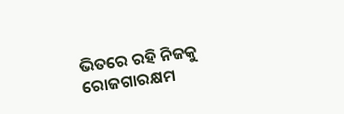ଭିତରେ ରହି ନିଜକୁ ରୋଜଗାରକ୍ଷମ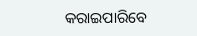କରାଇପାରିବେ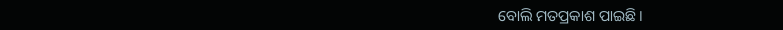ବୋଲି ମତପ୍ରକାଶ ପାଇଛି ।